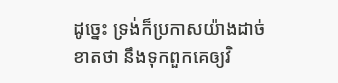ដូច្នេះ ទ្រង់ក៏ប្រកាសយ៉ាងដាច់ខាតថា នឹងទុកពួកគេឲ្យវិ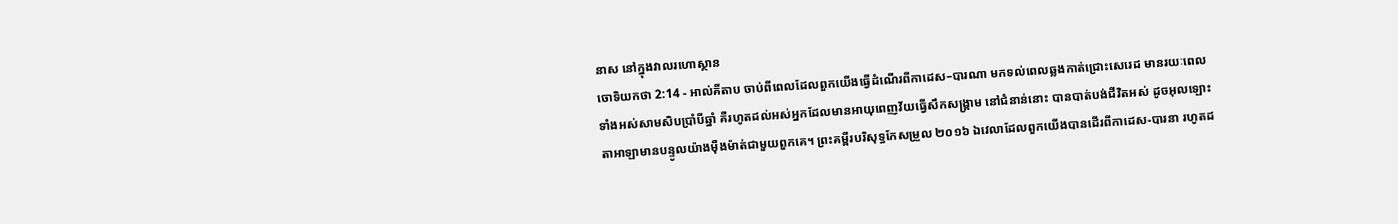នាស នៅក្នុងវាលរហោស្ថាន
ចោទិយកថា 2:14 - អាល់គីតាប ចាប់ពីពេលដែលពួកយើងធ្វើដំណើរពីកាដេស–បារណា មកទល់ពេលឆ្លងកាត់ជ្រោះសេរេដ មានរយៈពេលទាំងអស់សាមសិបប្រាំបីឆ្នាំ គឺរហូតដល់អស់អ្នកដែលមានអាយុពេញវ័យធ្វើសឹកសង្គ្រាម នៅជំនាន់នោះ បានបាត់បង់ជីវិតអស់ ដូចអុលឡោះតាអាឡាមានបន្ទូលយ៉ាងម៉ឺងម៉ាត់ជាមួយពួកគេ។ ព្រះគម្ពីរបរិសុទ្ធកែសម្រួល ២០១៦ ឯវេលាដែលពួកយើងបានដើរពីកាដេស-បារនា រហូតដ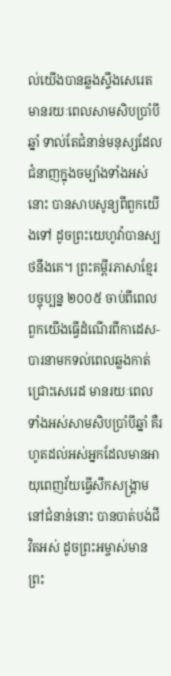ល់យើងបានឆ្លងស្ទឹងសេរេត មានរយៈពេលសាមសិបប្រាំបីឆ្នាំ ទាល់តែជំនាន់មនុស្សដែលជំនាញក្នុងចម្បាំងទាំងអស់នោះ បានសាបសូន្យពីពួកយើងទៅ ដូចព្រះយេហូវ៉ាបានស្បថនឹងគេ។ ព្រះគម្ពីរភាសាខ្មែរបច្ចុប្បន្ន ២០០៥ ចាប់ពីពេលពួកយើងធ្វើដំណើរពីកាដេស-បារនាមកទល់ពេលឆ្លងកាត់ជ្រោះសេរេដ មានរយៈពេលទាំងអស់សាមសិបប្រាំបីឆ្នាំ គឺរហូតដល់អស់អ្នកដែលមានអាយុពេញវ័យធ្វើសឹកសង្គ្រាមនៅជំនាន់នោះ បានបាត់បង់ជីវិតអស់ ដូចព្រះអម្ចាស់មានព្រះ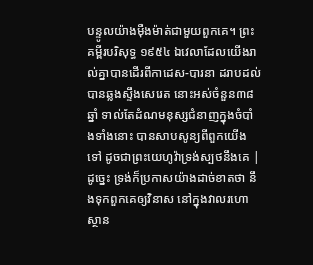បន្ទូលយ៉ាងម៉ឺងម៉ាត់ជាមួយពួកគេ។ ព្រះគម្ពីរបរិសុទ្ធ ១៩៥៤ ឯវេលាដែលយើងរាល់គ្នាបានដើរពីកាដេស-បារនា ដរាបដល់បានឆ្លងស្ទឹងសេរេត នោះអស់ចំនួន៣៨ឆ្នាំ ទាល់តែដំណមនុស្សជំនាញក្នុងចំបាំងទាំងនោះ បានសាបសូន្យពីពួកយើងទៅ ដូចជាព្រះយេហូវ៉ាទ្រង់ស្បថនឹងគេ |
ដូច្នេះ ទ្រង់ក៏ប្រកាសយ៉ាងដាច់ខាតថា នឹងទុកពួកគេឲ្យវិនាស នៅក្នុងវាលរហោស្ថាន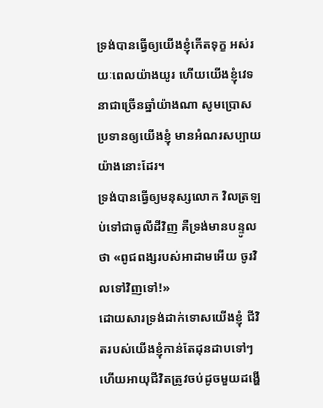ទ្រង់បានធ្វើឲ្យយើងខ្ញុំកើតទុក្ខ អស់រយៈពេលយ៉ាងយូរ ហើយយើងខ្ញុំវេទនាជាច្រើនឆ្នាំយ៉ាងណា សូមប្រោសប្រទានឲ្យយើងខ្ញុំ មានអំណរសប្បាយយ៉ាងនោះដែរ។
ទ្រង់បានធ្វើឲ្យមនុស្សលោក វិលត្រឡប់ទៅជាធូលីដីវិញ គឺទ្រង់មានបន្ទូលថា «ពូជពង្សរបស់អាដាមអើយ ចូរវិលទៅវិញទៅ!»
ដោយសារទ្រង់ដាក់ទោសយើងខ្ញុំ ជីវិតរបស់យើងខ្ញុំកាន់តែដុនដាបទៅៗ ហើយអាយុជីវិតត្រូវចប់ដូចមួយដង្ហើ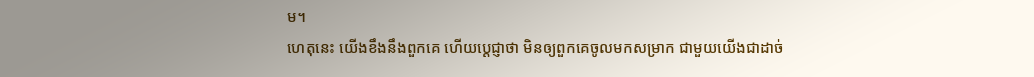ម។
ហេតុនេះ យើងខឹងនឹងពួកគេ ហើយប្ដេជ្ញាថា មិនឲ្យពួកគេចូលមកសម្រាក ជាមួយយើងជាដាច់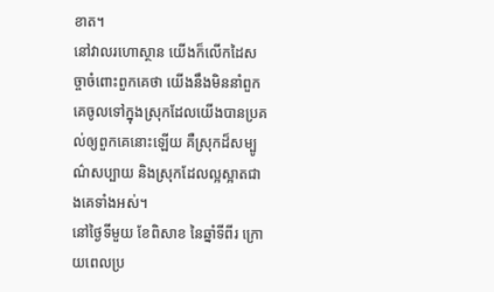ខាត។
នៅវាលរហោស្ថាន យើងក៏លើកដៃសច្ចាចំពោះពួកគេថា យើងនឹងមិននាំពួកគេចូលទៅក្នុងស្រុកដែលយើងបានប្រគល់ឲ្យពួកគេនោះឡើយ គឺស្រុកដ៏សម្បូណ៌សប្បាយ និងស្រុកដែលល្អស្អាតជាងគេទាំងអស់។
នៅថ្ងៃទីមួយ ខែពិសាខ នៃឆ្នាំទីពីរ ក្រោយពេលប្រ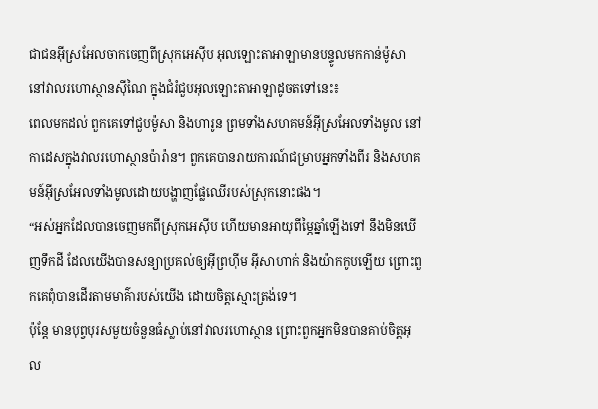ជាជនអ៊ីស្រអែលចាកចេញពីស្រុកអេស៊ីប អុលឡោះតាអាឡាមានបន្ទូលមកកាន់ម៉ូសា នៅវាលរហោស្ថានស៊ីណៃ ក្នុងជំរំជួបអុលឡោះតាអាឡាដូចតទៅនេះ៖
ពេលមកដល់ ពួកគេទៅជួបម៉ូសា និងហារូន ព្រមទាំងសហគមន៍អ៊ីស្រអែលទាំងមូល នៅកាដេសក្នុងវាលរហោស្ថានប៉ារ៉ាន។ ពួកគេបានរាយការណ៍ជម្រាបអ្នកទាំងពីរ និងសហគមន៍អ៊ីស្រអែលទាំងមូលដោយបង្ហាញផ្លែឈើរបស់ស្រុកនោះផង។
“អស់អ្នកដែលបានចេញមកពីស្រុកអេស៊ីប ហើយមានអាយុពីម្ភៃឆ្នាំឡើងទៅ នឹងមិនឃើញទឹកដី ដែលយើងបានសន្យាប្រគល់ឲ្យអ៊ីព្រហ៊ីម អ៊ីសាហាក់ និងយ៉ាកកូបឡើយ ព្រោះពួកគេពុំបានដើរតាមមាគ៌ារបស់យើង ដោយចិត្តស្មោះត្រង់ទេ។
ប៉ុន្ដែ មានបុព្វបុរសមួយចំនួនធំស្លាប់នៅវាលរហោស្ថាន ព្រោះពួកអ្នកមិនបានគាប់ចិត្តអុល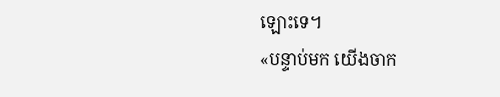ឡោះទេ។
«បន្ទាប់មក យើងចាក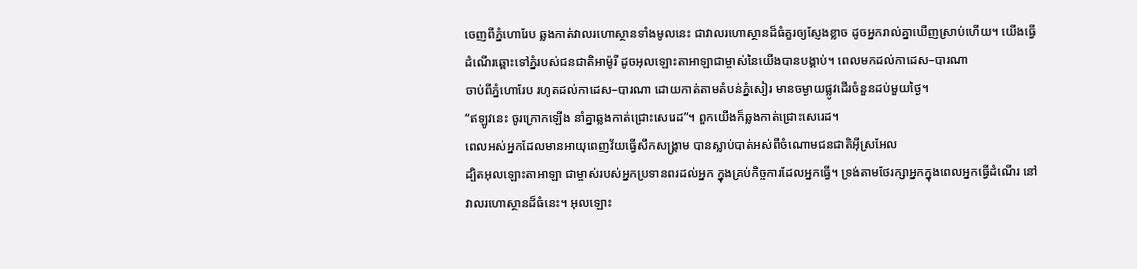ចេញពីភ្នំហោរែប ឆ្លងកាត់វាលរហោស្ថានទាំងមូលនេះ ជាវាលរហោស្ថានដ៏ធំគួរឲ្យស្ញែងខ្លាច ដូចអ្នករាល់គ្នាឃើញស្រាប់ហើយ។ យើងធ្វើដំណើរឆ្ពោះទៅភ្នំរបស់ជនជាតិអាម៉ូរី ដូចអុលឡោះតាអាឡាជាម្ចាស់នៃយើងបានបង្គាប់។ ពេលមកដល់កាដេស–បារណា
ចាប់ពីភ្នំហោរែប រហូតដល់កាដេស–បារណា ដោយកាត់តាមតំបន់ភ្នំសៀរ មានចម្ងាយផ្លូវដើរចំនួនដប់មួយថ្ងៃ។
“ឥឡូវនេះ ចូរក្រោកឡើង នាំគ្នាឆ្លងកាត់ជ្រោះសេរេដ”។ ពួកយើងក៏ឆ្លងកាត់ជ្រោះសេរេដ។
ពេលអស់អ្នកដែលមានអាយុពេញវ័យធ្វើសឹកសង្គ្រាម បានស្លាប់បាត់អស់ពីចំណោមជនជាតិអ៊ីស្រអែល
ដ្បិតអុលឡោះតាអាឡា ជាម្ចាស់របស់អ្នកប្រទានពរដល់អ្នក ក្នុងគ្រប់កិច្ចការដែលអ្នកធ្វើ។ ទ្រង់តាមថែរក្សាអ្នកក្នុងពេលអ្នកធ្វើដំណើរ នៅវាលរហោស្ថានដ៏ធំនេះ។ អុលឡោះ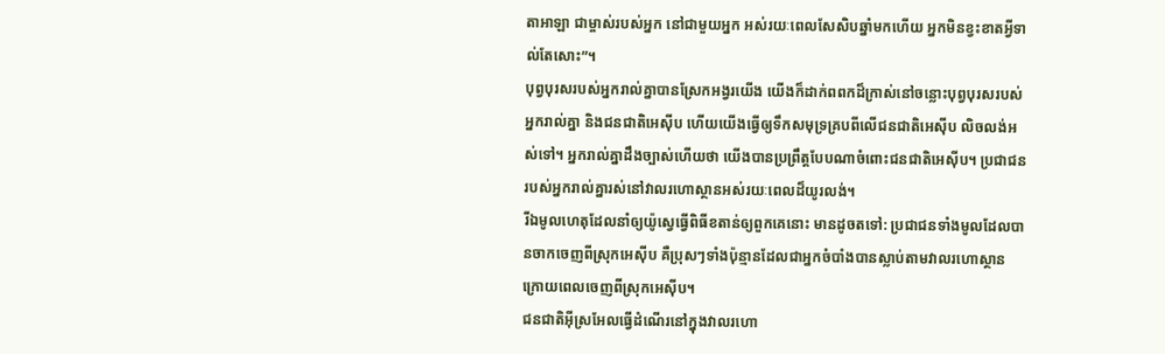តាអាឡា ជាម្ចាស់របស់អ្នក នៅជាមួយអ្នក អស់រយៈពេលសែសិបឆ្នាំមកហើយ អ្នកមិនខ្វះខាតអ្វីទាល់តែសោះ”។
បុព្វបុរសរបស់អ្នករាល់គ្នាបានស្រែកអង្វរយើង យើងក៏ដាក់ពពកដ៏ក្រាស់នៅចន្លោះបុព្វបុរសរបស់អ្នករាល់គ្នា និងជនជាតិអេស៊ីប ហើយយើងធ្វើឲ្យទឹកសមុទ្រគ្របពីលើជនជាតិអេស៊ីប លិចលង់អស់ទៅ។ អ្នករាល់គ្នាដឹងច្បាស់ហើយថា យើងបានប្រព្រឹត្តបែបណាចំពោះជនជាតិអេស៊ីប។ ប្រជាជនរបស់អ្នករាល់គ្នារស់នៅវាលរហោស្ថានអស់រយៈពេលដ៏យូរលង់។
រីឯមូលហេតុដែលនាំឲ្យយ៉ូស្វេធ្វើពិធីខតាន់ឲ្យពួកគេនោះ មានដូចតទៅ: ប្រជាជនទាំងមូលដែលបានចាកចេញពីស្រុកអេស៊ីប គឺប្រុសៗទាំងប៉ុន្មានដែលជាអ្នកចំបាំងបានស្លាប់តាមវាលរហោស្ថាន ក្រោយពេលចេញពីស្រុកអេស៊ីប។
ជនជាតិអ៊ីស្រអែលធ្វើដំណើរនៅក្នុងវាលរហោ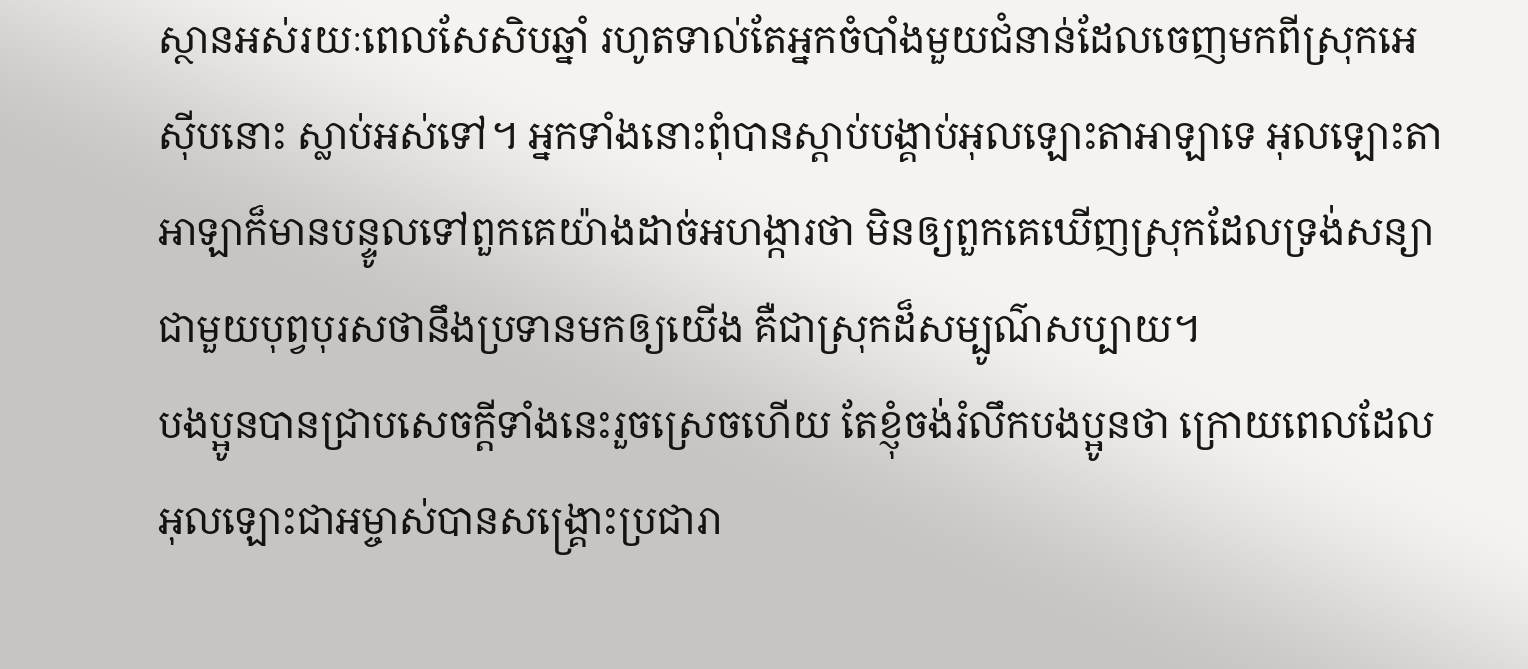ស្ថានអស់រយៈពេលសែសិបឆ្នាំ រហូតទាល់តែអ្នកចំបាំងមួយជំនាន់ដែលចេញមកពីស្រុកអេស៊ីបនោះ ស្លាប់អស់ទៅ។ អ្នកទាំងនោះពុំបានស្តាប់បង្គាប់អុលឡោះតាអាឡាទេ អុលឡោះតាអាឡាក៏មានបន្ទូលទៅពួកគេយ៉ាងដាច់អហង្ការថា មិនឲ្យពួកគេឃើញស្រុកដែលទ្រង់សន្យាជាមួយបុព្វបុរសថានឹងប្រទានមកឲ្យយើង គឺជាស្រុកដ៏សម្បូណ៌សប្បាយ។
បងប្អូនបានជ្រាបសេចក្ដីទាំងនេះរួចស្រេចហើយ តែខ្ញុំចង់រំលឹកបងប្អូនថា ក្រោយពេលដែលអុលឡោះជាអម្ចាស់បានសង្គ្រោះប្រជារា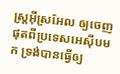ស្ដ្រអ៊ីស្រអែល ឲ្យចេញផុតពីប្រទេសអេស៊ីបមក ទ្រង់បានធ្វើឲ្យ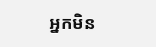អ្នកមិន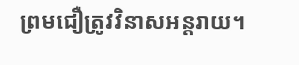ព្រមជឿត្រូវវិនាសអន្ដរាយ។